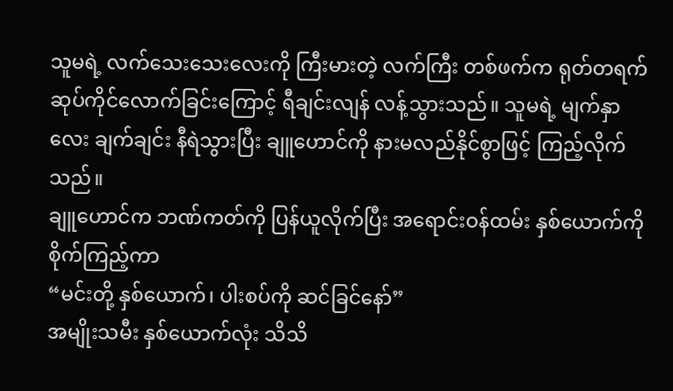သူမရဲ့ လက်သေးသေးလေးကို ကြီးမားတဲ့ လက်ကြီး တစ်ဖက်က ရုတ်တရက် ဆုပ်ကိုင်လောက်ခြင်းကြောင့် ရီချင်းလျန် လန့်သွားသည်။ သူမရဲ့ မျက်နှာလေး ချက်ချင်း နီရဲသွားပြီး ချူဟောင်ကို နားမလည်နိုင်စွာဖြင့် ကြည့်လိုက်သည်။
ချူဟောင်က ဘဏ်ကတ်ကို ပြန်ယူလိုက်ပြီး အရောင်းဝန်ထမ်း နှစ်ယောက်ကို စိုက်ကြည့်ကာ
“မင်းတို့ နှစ်ယောက်၊ ပါးစပ်ကို ဆင်ခြင်နော်”
အမျိုးသမီး နှစ်ယောက်လုံး သိသိ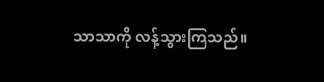သာသာကို လန့်သွားကြသည်။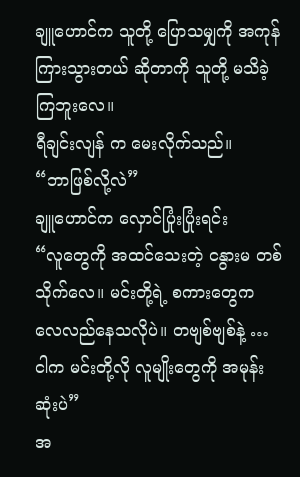ချူဟောင်က သူတို့ ပြောသမျှကို အကုန် ကြားသွားတယ် ဆိုတာကို သူတို့ မသိခဲ့ကြဘူးလေ။
ရီချင်းလျန် က မေးလိုက်သည်။
“ဘာဖြစ်လို့လဲ”
ချူဟောင်က လှောင်ပြုံးပြုံးရင်း
“လူတွေကို အထင်သေးတဲ့ ငနွားမ တစ်သိုက်လေ။ မင်းတို့ရဲ့ စကားတွေက လေလည်နေသလိုပဲ။ တဗျစ်ဗျစ်နဲ့ … ငါက မင်းတို့လို လူမျိုးတွေကို အမုန်းဆုံးပဲ”
အ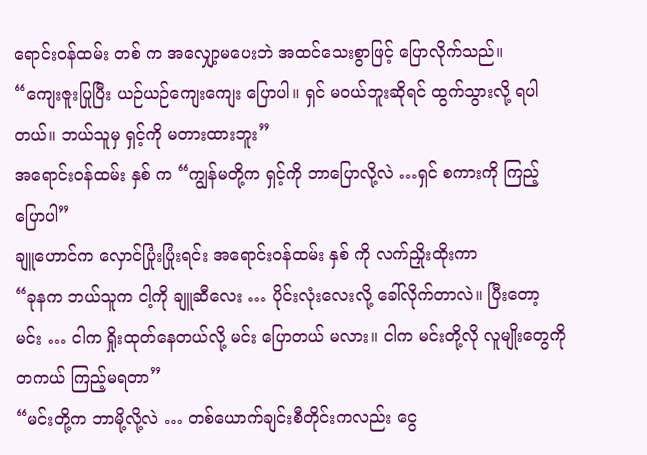ရောင်းဝန်ထမ်း တစ် က အလျှော့မပေးဘဲ အထင်သေးစွာဖြင့် ပြောလိုက်သည်။
“ကျေးဇူးပြုပြီး ယဉ်ယဉ်ကျေးကျေး ပြောပါ။ ရှင် မဝယ်ဘူးဆိုရင် ထွက်သွားလို့ ရပါတယ်။ ဘယ်သူမှ ရှင့်ကို မတားထားဘူး”
အရောင်းဝန်ထမ်း နှစ် က “ကျွန်မတို့က ရှင့်ကို ဘာပြောလို့လဲ …ရှင် စကားကို ကြည့်ပြောပါ”
ချူဟောင်က လှောင်ပြုံးပြုံးရင်း အရောင်းဝန်ထမ်း နှစ် ကို လက်ညှိုးထိုးကာ
“ခုနက ဘယ်သူက ငါ့ကို ချူဆီလေး … ပိုင်းလုံးလေးလို့ ခေါ်လိုက်တာလဲ။ ပြီးတော့ မင်း … ငါက ရှိုးထုတ်နေတယ်လို့ မင်း ပြောတယ် မလား။ ငါက မင်းတို့လို လူမျိုးတွေကို တကယ် ကြည့်မရတာ”
“မင်းတို့က ဘာမို့လို့လဲ … တစ်ယောက်ချင်းစီတိုင်းကလည်း ငွေ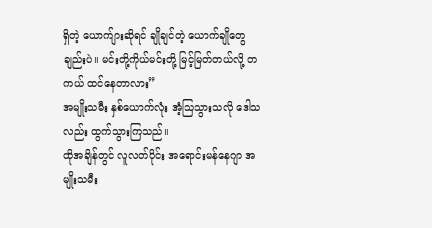ရှိတဲ့ ယောက်ျားဆိုရင် ချိုချင်တဲ့ ယောက်ချိုတွေချည်းပဲ။ မင်းတို့ကိုယ်မင်းတို့ မြင့်မြတ်တယ်လို့ တကယ် ထင်နေတာလား”
အမျိုးသမီး နှစ်ယောက်လုံး အံ့သြသွားသလို ဒေါသလည်း ထွက်သွားကြသည်။
ထိုအချိန်တွင် လူလတ်ပိုင်း အရောင်းမန်နေဂျာ အမျိုးသမီး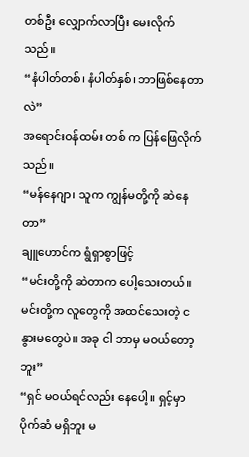တစ်ဦး လျှောက်လာပြီး မေးလိုက်သည်။
“နံပါတ်တစ်၊ နံပါတ်နှစ်၊ ဘာဖြစ်နေတာလဲ”
အရောင်းဝန်ထမ်း တစ် က ပြန်ဖြေလိုက်သည်။
“မန်နေဂျာ၊ သူက ကျွန်မတို့ကို ဆဲနေတာ”
ချူဟောင်က ရွံရှာစွာဖြင့်
“မင်းတို့ကို ဆဲတာက ပေါ့သေးတယ်။ မင်းတို့က လူတွေကို အထင်သေးတဲ့ ငနွားမတွေပဲ။ အခု ငါ ဘာမှ မဝယ်တော့ဘူး”
“ရှင် မဝယ်ရင်လည်း နေပေါ့။ ရှင့်မှာ ပိုက်ဆံ မရှိဘူး မ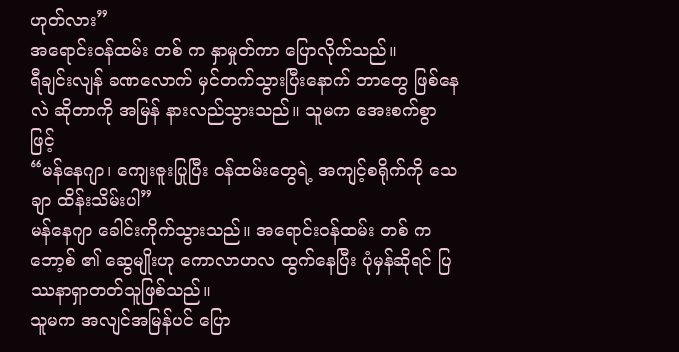ဟုတ်လား”
အရောင်းဝန်ထမ်း တစ် က နှာမှုတ်ကာ ပြောလိုက်သည်။
ရီချင်းလျန် ခဏလောက် မှင်တက်သွားပြီးနောက် ဘာတွေ ဖြစ်နေလဲ ဆိုတာကို အမြန် နားလည်သွားသည်။ သူမက အေးစက်စွာဖြင့်
“မန်နေဂျာ၊ ကျေးဇူးပြုပြီး ဝန်ထမ်းတွေရဲ့ အကျင့်စရိုက်ကို သေချာ ထိန်းသိမ်းပါ”
မန်နေဂျာ ခေါင်းကိုက်သွားသည်။ အရောင်းဝန်ထမ်း တစ် က ဘော့စ် ၏ ဆွေမျိုးဟု ကောလာဟလ ထွက်နေပြီး ပုံမှန်ဆိုရင် ပြဿနာရှာတတ်သူဖြစ်သည်။
သူမက အလျင်အမြန်ပင် ပြော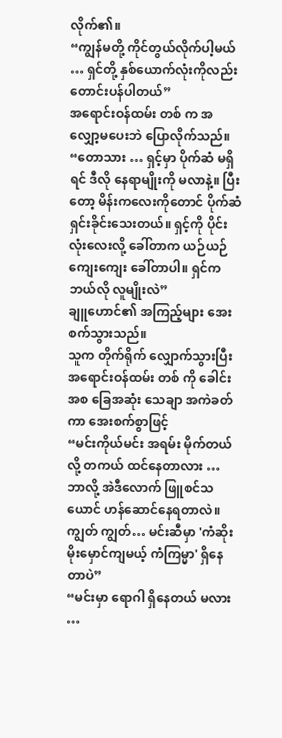လိုက်၏။
“ကျွန်မတို့ ကိုင်တွယ်လိုက်ပါ့မယ် … ရှင်တို့ နှစ်ယောက်လုံးကိုလည်း တောင်းပန်ပါတယ်”
အရောင်းဝန်ထမ်း တစ် က အလျှော့မပေးဘဲ ပြောလိုက်သည်။
“တောသား … ရှင့်မှာ ပိုက်ဆံ မရှိရင် ဒီလို နေရာမျိုးကို မလာနဲ့။ ပြီးတော့ မိန်းကလေးကိုတောင် ပိုက်ဆံ ရှင်းခိုင်းသေးတယ်။ ရှင့်ကို ပိုင်းလုံးလေးလို့ ခေါ်တာက ယဉ်ယဉ်ကျေးကျေး ခေါ်တာပါ။ ရှင်က ဘယ်လို လူမျိုးလဲ”
ချူဟောင်၏ အကြည့်များ အေးစက်သွားသည်။
သူက တိုက်ရိုက် လျှောက်သွားပြီး အရောင်းဝန်ထမ်း တစ် ကို ခေါင်းအစ ခြေအဆုံး သေချာ အကဲခတ်ကာ အေးစက်စွာဖြင့်
“မင်းကိုယ်မင်း အရမ်း မိုက်တယ်လို့ တကယ် ထင်နေတာလား … ဘာလို့ အဲဒီလောက် ဖြူစင်သယောင် ဟန်ဆောင်နေရတာလဲ။ ကျွတ် ကျွတ်… မင်းဆီမှာ 'ကံဆိုးမိုးမှောင်ကျမယ့် ကံကြမ္မာ' ရှိနေတာပဲ”
“မင်းမှာ ရောဂါ ရှိနေတယ် မလား …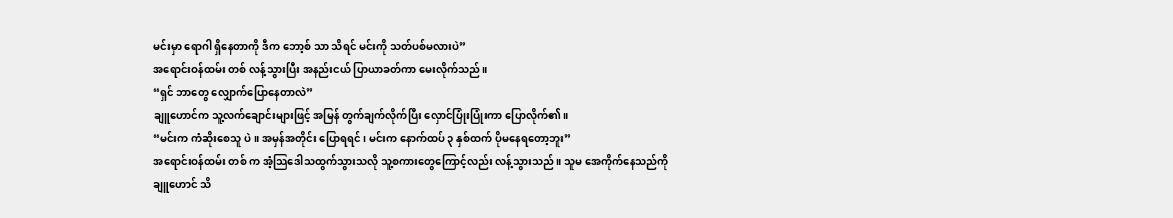မင်းမှာ ရောဂါ ရှိနေတာကို ဒီက ဘော့စ် သာ သိရင် မင်းကို သတ်ပစ်မလားပဲ”
အရောင်းဝန်ထမ်း တစ် လန့်သွားပြီး အနည်းငယ် ပြာယာခတ်ကာ မေးလိုက်သည်။
“ရှင် ဘာတွေ လျှောက်ပြောနေတာလဲ”
ချူဟောင်က သူ့လက်ချောင်းများဖြင့် အမြန် တွက်ချက်လိုက်ပြီး လှောင်ပြုံးပြုံးကာ ပြောလိုက်၏။
“မင်းက ကံဆိုးစေသူ ပဲ။ အမှန်အတိုင်း ပြောရရင်၊ မင်းက နောက်ထပ် ၃ နှစ်ထက် ပိုမနေရတော့ဘူး”
အရောင်းဝန်ထမ်း တစ် က အံ့သြဒေါသထွက်သွားသလို သူ့စကားတွေကြောင့်လည်း လန့်သွားသည်။ သူမ အေကိုက်နေသည်ကို ချူဟောင် သိ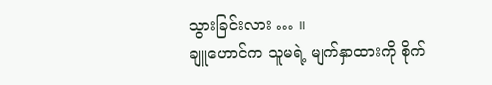သွားခြင်းလား … ။
ချူဟောင်က သူမရဲ့ မျက်နှာထားကို စိုက်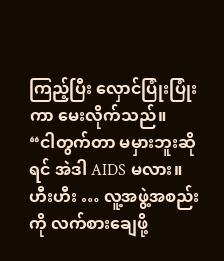ကြည့်ပြီး လှောင်ပြုံးပြုံးကာ မေးလိုက်သည်။
“ငါတွက်တာ မမှားဘူးဆိုရင် အဲဒါ AIDS မလား။ ဟီးဟီး … လူ့အဖွဲ့အစည်းကို လက်စားချေဖို့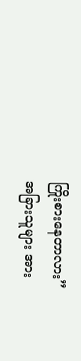ကြိုးစားနေတာလား”
အခြားသူများ အား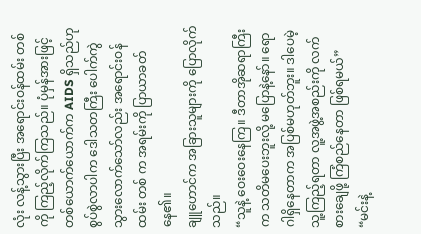လုံး လန့်သွားပြီး အရောင်းဝန်ထမ်း တစ် ကို ကြည့်လိုက်ကြသည်။ ပုံမှန်အားဖြင့် တစ်ယောက်ယောက်က AIDS ရှိသည်ဟု စွပ်စွဲလာပါက ဒေါသတကြီး ပေါက်ကွဲသွားလောက်သော်လည်း အရောင်းဝန်ထမ်း တစ် က အရမ်းကို ပြာယာခတ်နေ၏။
ချူဟောင်က အခြားသူများကို ပြောလိုက်သည်။
“သူနဲ့ ဝေးဝေးနေကြ။ ဒီတာအိုဆရာကြီး က သတိမပေးဘူးလို့ မပြောနဲ့နော်။ ရောဂါရှိနေတာက အပြစ်မဟုတ်ဘူး။ ဒါပေမဲ့ သူ့ကြည့်ရတာ လူ့အဖွဲ့အစည်းကို လက်စားချေဖို့ ကြံစည်နေတာ ဖြစ်ရမယ်”
“မင်းနဲ့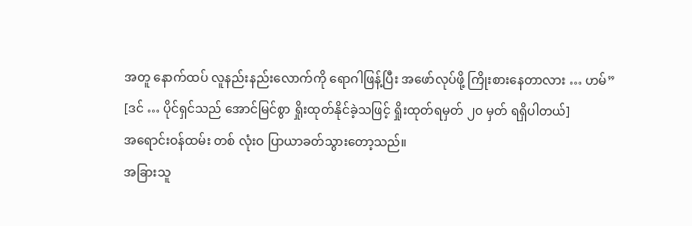အတူ နောက်ထပ် လူနည်းနည်းလောက်ကို ရောဂါဖြန့်ပြီး အဖော်လုပ်ဖို့ ကြိုးစားနေတာလား … ဟမ်”
[ဒင် … ပိုင်ရှင်သည် အောင်မြင်စွာ ရှိုးထုတ်နိုင်ခဲ့သဖြင့် ရှိုးထုတ်ရမှတ် ၂၀ မှတ် ရရှိပါတယ်]
အရောင်းဝန်ထမ်း တစ် လုံးဝ ပြာယာခတ်သွားတော့သည်။
အခြားသူ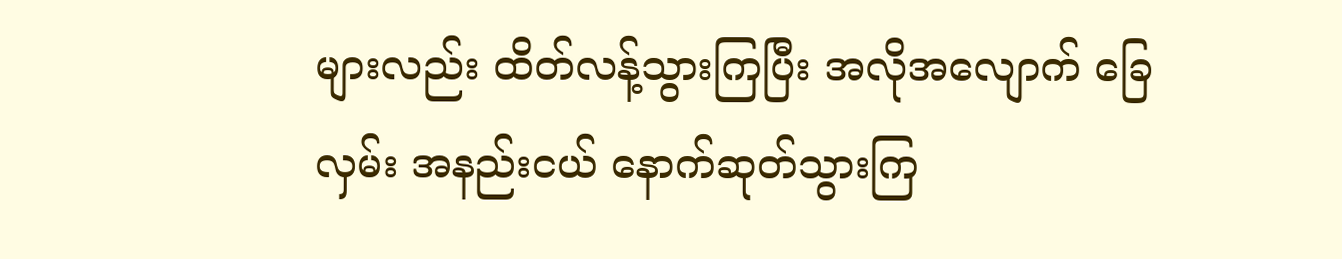များလည်း ထိတ်လန့်သွားကြပြီး အလိုအလျောက် ခြေလှမ်း အနည်းငယ် နောက်ဆုတ်သွားကြ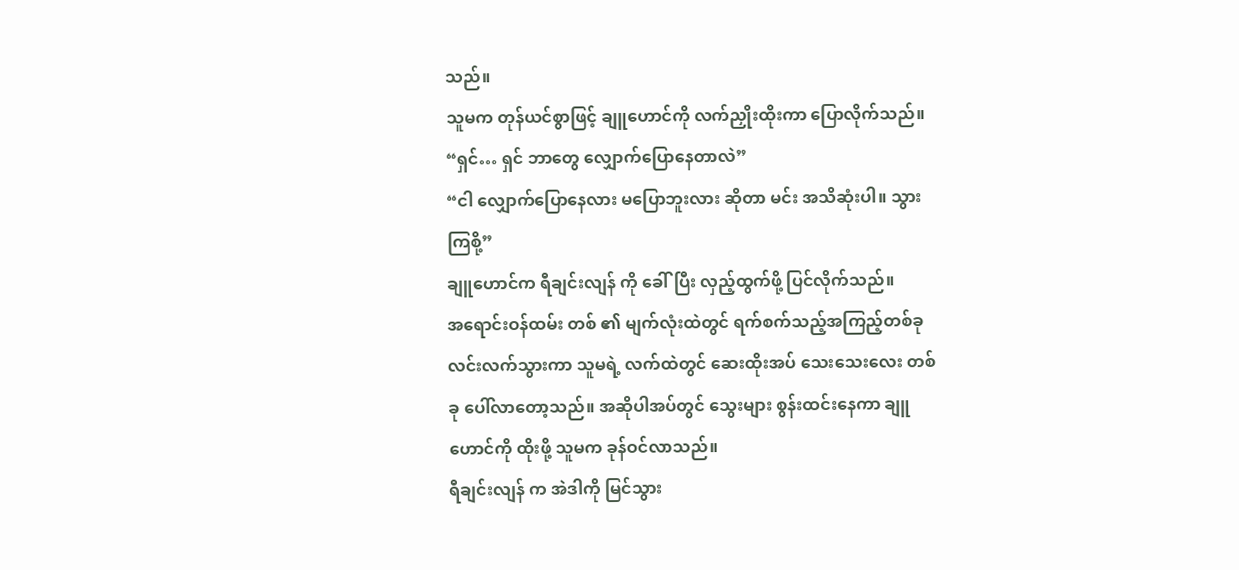သည်။
သူမက တုန်ယင်စွာဖြင့် ချူဟောင်ကို လက်ညှိုးထိုးကာ ပြောလိုက်သည်။
“ရှင်… ရှင် ဘာတွေ လျှောက်ပြောနေတာလဲ”
“ငါ လျှောက်ပြောနေလား မပြောဘူးလား ဆိုတာ မင်း အသိဆုံးပါ။ သွားကြစို့”
ချူဟောင်က ရီချင်းလျန် ကို ခေါ်ပြီး လှည့်ထွက်ဖို့ ပြင်လိုက်သည်။
အရောင်းဝန်ထမ်း တစ် ၏ မျက်လုံးထဲတွင် ရက်စက်သည့်အကြည့်တစ်ခု လင်းလက်သွားကာ သူမရဲ့ လက်ထဲတွင် ဆေးထိုးအပ် သေးသေးလေး တစ်ခု ပေါ်လာတော့သည်။ အဆိုပါအပ်တွင် သွေးများ စွန်းထင်းနေကာ ချူဟောင်ကို ထိုးဖို့ သူမက ခုန်ဝင်လာသည်။
ရီချင်းလျန် က အဲဒါကို မြင်သွား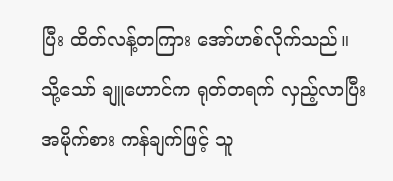ပြီး ထိတ်လန့်တကြား အော်ဟစ်လိုက်သည်။
သို့သော် ချူဟောင်က ရုတ်တရက် လှည့်လာပြီး အမိုက်စား ကန်ချက်ဖြင့် သူ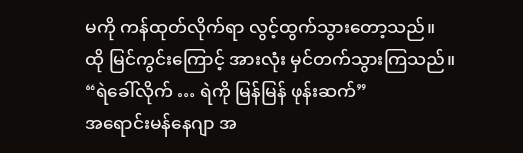မကို ကန်ထုတ်လိုက်ရာ လွင့်ထွက်သွားတော့သည်။
ထို မြင်ကွင်းကြောင့် အားလုံး မှင်တက်သွားကြသည်။
“ရဲခေါ်လိုက် … ရဲကို မြန်မြန် ဖုန်းဆက်”
အရောင်းမန်နေဂျာ အ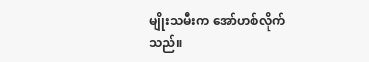မျိုးသမီးက အော်ဟစ်လိုက်သည်။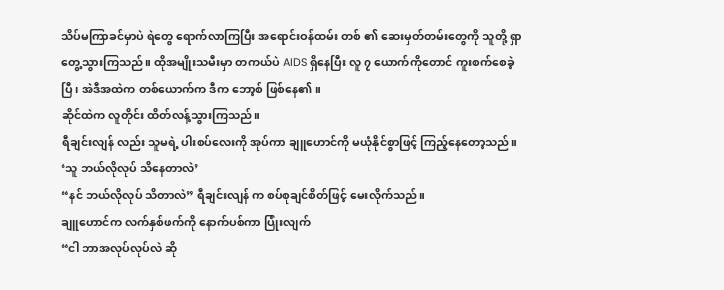သိပ်မကြာခင်မှာပဲ ရဲတွေ ရောက်လာကြပြီး အရောင်းဝန်ထမ်း တစ် ၏ ဆေးမှတ်တမ်းတွေကို သူတို့ ရှာတွေ့သွားကြသည်။ ထိုအမျိုးသမီးမှာ တကယ်ပဲ AIDS ရှိနေပြီး လူ ၇ ယောက်ကိုတောင် ကူးစက်စေခဲ့ပြီ၊ အဲဒီအထဲက တစ်ယောက်က ဒီက ဘော့စ် ဖြစ်နေ၏။
ဆိုင်ထဲက လူတိုင်း ထိတ်လန့်သွားကြသည်။
ရီချင်းလျန် လည်း သူမရဲ့ ပါးစပ်လေးကို အုပ်ကာ ချူဟောင်ကို မယုံနိုင်စွာဖြင့် ကြည့်နေတော့သည်။
‘သူ ဘယ်လိုလုပ် သိနေတာလဲ’
“နင် ဘယ်လိုလုပ် သိတာလဲ” ရီချင်းလျန် က စပ်စုချင်စိတ်ဖြင့် မေးလိုက်သည်။
ချူဟောင်က လက်နှစ်ဖက်ကို နောက်ပစ်ကာ ပြုံးလျက်
“ငါ ဘာအလုပ်လုပ်လဲ ဆို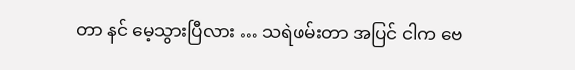တာ နင် မေ့သွားပြီလား … သရဲဖမ်းတာ အပြင် ငါက ဗေ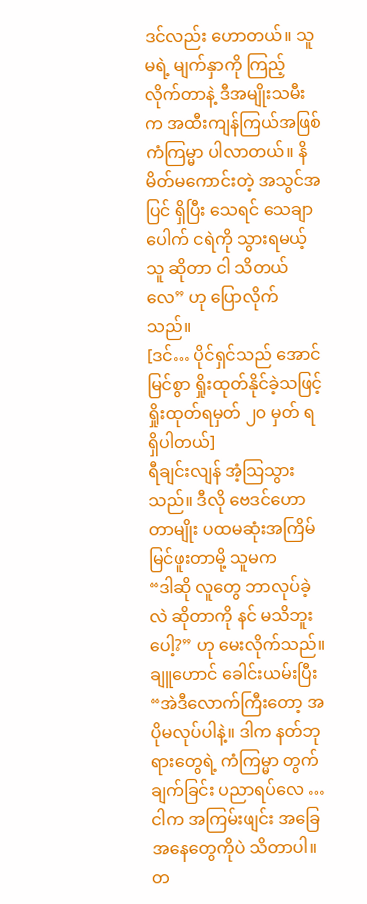ဒင်လည်း ဟောတယ်။ သူမရဲ့ မျက်နှာကို ကြည့်လိုက်တာနဲ့ ဒီအမျိုးသမီးက အထီးကျန်ကြယ်အဖြစ် ကံကြမ္မာ ပါလာတယ်။ နိမိတ်မကောင်းတဲ့ အသွင်အပြင် ရှိပြီး သေရင် သေချာပေါက် ငရဲကို သွားရမယ့်သူ ဆိုတာ ငါ သိတယ်လေ” ဟု ပြောလိုက်သည်။
[ဒင်… ပိုင်ရှင်သည် အောင်မြင်စွာ ရှိုးထုတ်နိုင်ခဲ့သဖြင့် ရှိုးထုတ်ရမှတ် ၂၀ မှတ် ရရှိပါတယ်]
ရီချင်းလျန် အံ့သြသွားသည်။ ဒီလို ဗေဒင်ဟောတာမျိုး ပထမဆုံးအကြိမ် မြင်ဖူးတာမို့ သူမက
“ဒါဆို လူတွေ ဘာလုပ်ခဲ့လဲ ဆိုတာကို နင် မသိဘူးပေါ့?” ဟု မေးလိုက်သည်။
ချူဟောင် ခေါင်းယမ်းပြီး
“အဲဒီလောက်ကြီးတော့ အပိုမလုပ်ပါနဲ့။ ဒါက နတ်ဘုရားတွေရဲ့ ကံကြမ္မာ တွက်ချက်ခြင်း ပညာရပ်လေ … ငါက အကြမ်းဖျင်း အခြေအနေတွေကိုပဲ သိတာပါ။ တ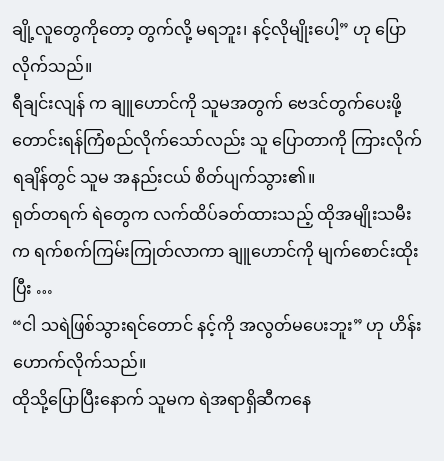ချို့လူတွေကိုတော့ တွက်လို့ မရဘူး၊ နင့်လိုမျိုးပေါ့” ဟု ပြောလိုက်သည်။
ရီချင်းလျန် က ချူဟောင်ကို သူမအတွက် ဗေဒင်တွက်ပေးဖို့ တောင်းရန်ကြံစည်လိုက်သော်လည်း သူ ပြောတာကို ကြားလိုက်ရချိန်တွင် သူမ အနည်းငယ် စိတ်ပျက်သွား၏။
ရုတ်တရက် ရဲတွေက လက်ထိပ်ခတ်ထားသည့် ထိုအမျိုးသမီးက ရက်စက်ကြမ်းကြုတ်လာကာ ချူဟောင်ကို မျက်စောင်းထိုးပြီး …
“ငါ သရဲဖြစ်သွားရင်တောင် နင့်ကို အလွတ်မပေးဘူး” ဟု ဟိန်းဟောက်လိုက်သည်။
ထိုသို့ပြောပြီးနောက် သူမက ရဲအရာရှိဆီကနေ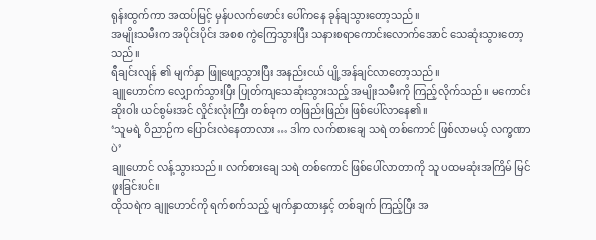ရုန်းထွက်ကာ အထပ်မြင့် မှန်ပလက်ဖောင်း ပေါ်ကနေ ခုန်ချသွားတော့သည်။
အမျိုးသမီးက အပိုင်းပိုင်း အစစ ကွဲကြေသွားပြီး သနားစရာကောင်းလောက်အောင် သေဆုံးသွားတော့သည်။
ရီချင်းလျန် ၏ မျက်နှာ ဖြူဖျော့သွားပြီး အနည်းငယ် ပျို့အန်ချင်လာတော့သည်။
ချူဟောင်က လျှောက်သွားပြီး ပြုတ်ကျသေဆုံးသွားသည့် အမျိုးသမီးကို ကြည့်လိုက်သည်။ မကောင်းဆိုးဝါး ယင်စွမ်းအင် လှိုင်းလုံးကြီး တစ်ခုက တဖြည်းဖြည်း ဖြစ်ပေါ်လာနေ၏။
‘သူမရဲ့ ဝိညာဉ်က ပြောင်းလဲနေတာလား … ဒါက လက်စားချေ သရဲ တစ်ကောင် ဖြစ်လာမယ့် လက္ခဏာပဲ’
ချူဟောင် လန့်သွားသည်။ လက်စားချေ သရဲ တစ်ကောင် ဖြစ်ပေါ်လာတာကို သူ ပထမဆုံးအကြိမ် မြင်ဖူးခြင်းပင်။
ထိုသရဲက ချူဟောင်ကို ရက်စက်သည့် မျက်နှာထားနှင့် တစ်ချက် ကြည့်ပြီး အ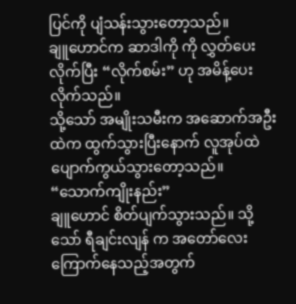ပြင်ကို ပျံသန်းသွားတော့သည်။
ချူဟောင်က ဆာဒါကို ကို လွှတ်ပေးလိုက်ပြီး “လိုက်စမ်း” ဟု အမိန့်ပေးလိုက်သည်။
သို့သော် အမျိုးသမီးက အဆောက်အဦးထဲက ထွက်သွားပြီးနောက် လူအုပ်ထဲ ပျောက်ကွယ်သွားတော့သည်။
“သောက်ကျိုးနည်း”
ချူဟောင် စိတ်ပျက်သွားသည်။ သို့သော် ရီချင်းလျန် က အတော်လေး ကြောက်နေသည့်အတွက်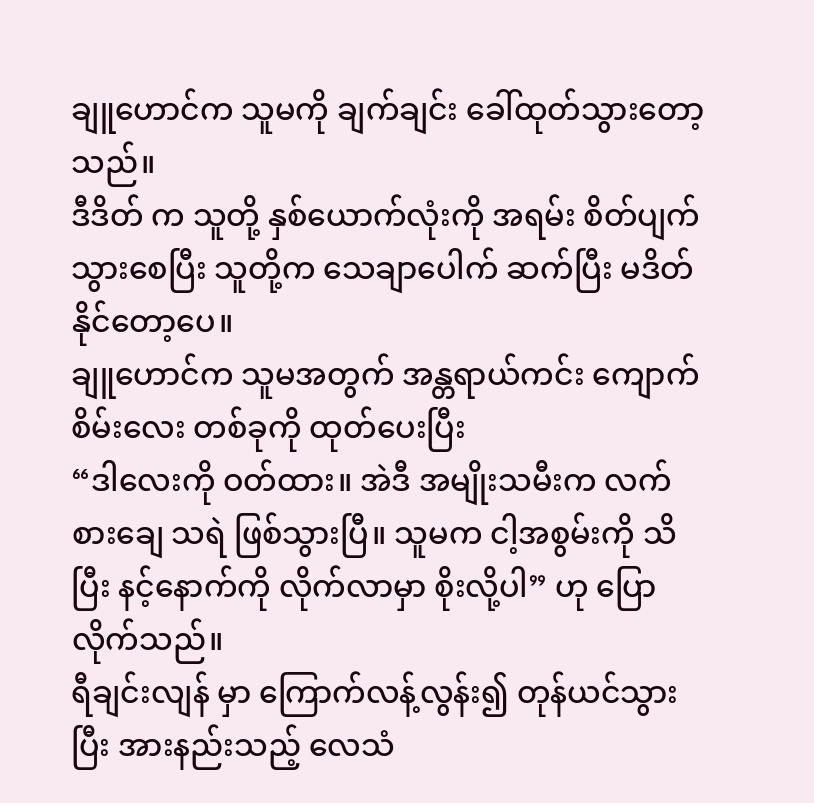ချူဟောင်က သူမကို ချက်ချင်း ခေါ်ထုတ်သွားတော့သည်။
ဒီဒိတ် က သူတို့ နှစ်ယောက်လုံးကို အရမ်း စိတ်ပျက်သွားစေပြီး သူတို့က သေချာပေါက် ဆက်ပြီး မဒိတ်နိုင်တော့ပေ။
ချူဟောင်က သူမအတွက် အန္တရာယ်ကင်း ကျောက်စိမ်းလေး တစ်ခုကို ထုတ်ပေးပြီး
“ဒါလေးကို ဝတ်ထား။ အဲဒီ အမျိုးသမီးက လက်စားချေ သရဲ ဖြစ်သွားပြီ။ သူမက ငါ့အစွမ်းကို သိပြီး နင့်နောက်ကို လိုက်လာမှာ စိုးလို့ပါ” ဟု ပြောလိုက်သည်။
ရီချင်းလျန် မှာ ကြောက်လန့်လွန်း၍ တုန်ယင်သွားပြီး အားနည်းသည့် လေသံ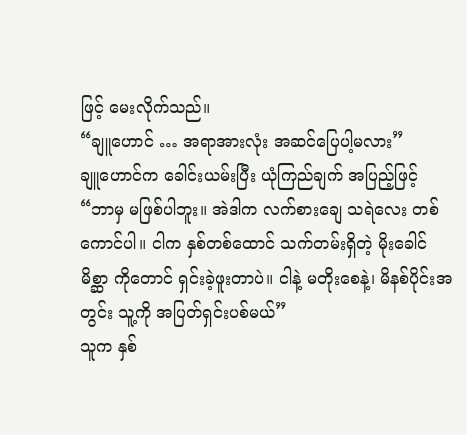ဖြင့် မေးလိုက်သည်။
“ချူဟောင် … အရာအားလုံး အဆင်ပြေပါ့မလား”
ချူဟောင်က ခေါင်းယမ်းပြီး ယုံကြည်ချက် အပြည့်ဖြင့်
“ဘာမှ မဖြစ်ပါဘူး။ အဲဒါက လက်စားချေ သရဲလေး တစ်ကောင်ပါ။ ငါက နှစ်တစ်ထောင် သက်တမ်းရှိတဲ့ မိုးခေါင်မိစ္ဆာ ကိုတောင် ရှင်းခဲ့ဖူးတာပဲ။ ငါနဲ့ မတိုးစေနဲ့၊ မိနစ်ပိုင်းအတွင်း သူ့ကို အပြတ်ရှင်းပစ်မယ်”
သူက နှစ်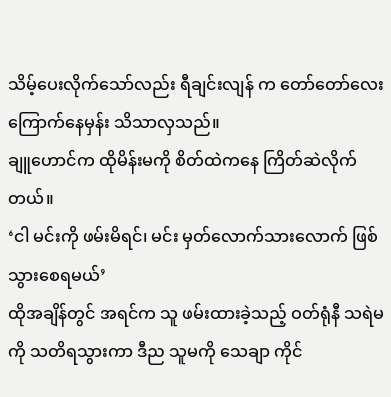သိမ့်ပေးလိုက်သော်လည်း ရီချင်းလျန် က တော်တော်လေး ကြောက်နေမှန်း သိသာလှသည်။
ချူဟောင်က ထိုမိန်းမကို စိတ်ထဲကနေ ကြိတ်ဆဲလိုက်တယ်။
‘ငါ မင်းကို ဖမ်းမိရင်၊ မင်း မှတ်လောက်သားလောက် ဖြစ်သွားစေရမယ်’
ထိုအချိန်တွင် အရင်က သူ ဖမ်းထားခဲ့သည့် ဝတ်ရုံနီ သရဲမ ကို သတိရသွားကာ ဒီည သူမကို သေချာ ကိုင်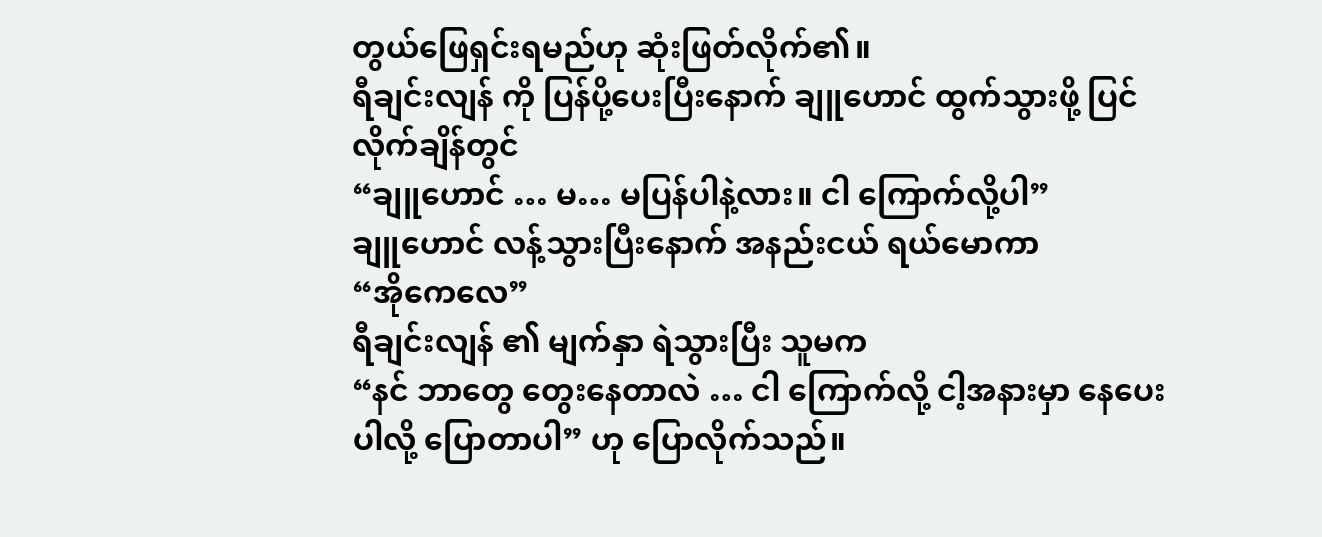တွယ်ဖြေရှင်းရမည်ဟု ဆုံးဖြတ်လိုက်၏။
ရီချင်းလျန် ကို ပြန်ပို့ပေးပြီးနောက် ချူဟောင် ထွက်သွားဖို့ ပြင်လိုက်ချိန်တွင်
“ချူဟောင် … မ… မပြန်ပါနဲ့လား။ ငါ ကြောက်လို့ပါ”
ချူဟောင် လန့်သွားပြီးနောက် အနည်းငယ် ရယ်မောကာ
“အိုကေလေ”
ရီချင်းလျန် ၏ မျက်နှာ ရဲသွားပြီး သူမက
“နင် ဘာတွေ တွေးနေတာလဲ … ငါ ကြောက်လို့ ငါ့အနားမှာ နေပေးပါလို့ ပြောတာပါ” ဟု ပြောလိုက်သည်။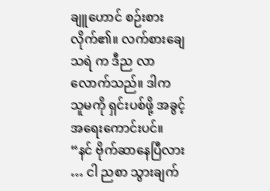ချူဟောင် စဉ်းစားလိုက်၏။ လက်စားချေ သရဲ က ဒီည လာလောက်သည်။ ဒါက သူမကို ရှင်းပစ်ဖို့ အခွင့်အရေးကောင်းပင်။
“နင် ဗိုက်ဆာနေပြီလား … ငါ ညစာ သွားချက်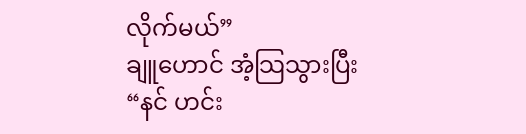လိုက်မယ်”
ချူဟောင် အံ့သြသွားပြီး “နင် ဟင်း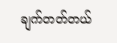ချက်တတ်တယ်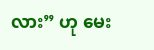လား” ဟု မေး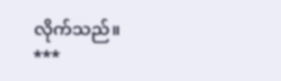လိုက်သည်။
***